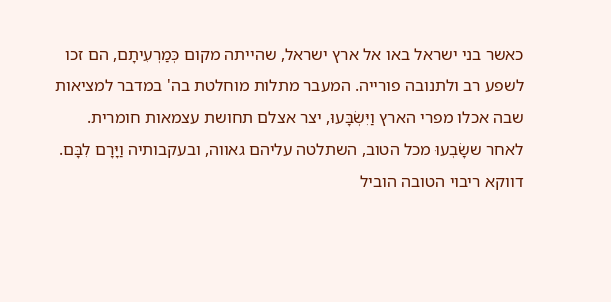כאשר בני ישראל באו אל ארץ ישראל, שהייתה מקום כְּמַרְעִיתָם, הם זכו לשפע רב ולתנובה פורייה. המעבר מתלות מוחלטת בה' במדבר למציאות שבה אכלו מפרי הארץ וַיִּשְׂבָּעוּ, יצר אצלם תחושת עצמאות חומרית. לאחר ששָׂבְעוּ מכל הטוב, השתלטה עליהם גאווה, ובעקבותיה וַיָּרָם לִבָּם. דווקא ריבוי הטובה הוביל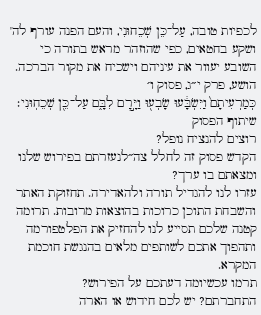לכפיות טובה, עַל־כֵּן שְׁכֵחוּנִי, והעם הפנה עורף לה' ושקע בחטאים, כפי שהוזהר מראש בתורה כי השובע יעוור את עיניהם וישכיח את מקור הברכה.
הושע, פרק י״ג, פסוק ו׳
כְּמַרְעִיתָם֙ וַיִּשְׂבָּ֔עוּ שָׂבְע֖וּ וַיָּ֣רׇם לִבָּ֑ם עַל־כֵּ֖ן שְׁכֵחֽוּנִי׃
שיתוף הפסוק
רוצים להנציח נופל?
הקדש פסוק זה לחלל צה״לנעזרתם בפירוש שלנו ומצאתם בו ערך?
עזרו לנו להגדיל תורה ולהאדירה. תחזוקת האתר והשבחת התוכן כרוכות בהוצאות מרובות. תרומה קטנה שלכם תסייע לנו להחזיק את הפלטפורמה ותהפוך אתכם לשותפים מלאים בהנגשת חוכמת המקרא.
תרמו עכשיומה דעתכם על הפירוש?
התחברתם? יש לכם חידוש או הארה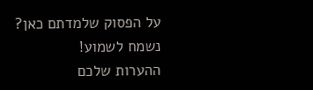על הפסוק שלמדתם כאן? נשמח לשמוע!
ההערות שלכם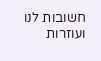חשובות לנו ועוזרות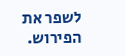לשפר את הפירוש.